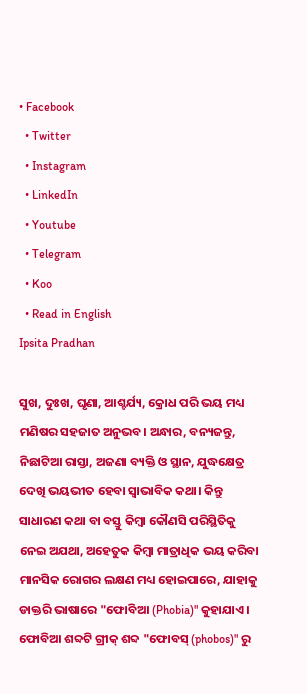• Facebook
  • Twitter
  • Instagram
  • LinkedIn
  • Youtube
  • Telegram
  • Koo
  • Read in English
Ipsita Pradhan

ସୁଖ, ଦୁଃଖ, ଘୃଣା, ଆଶ୍ଚର୍ଯ୍ୟ, କ୍ରୋଧ ପରି ଭୟ ମଧ୍ୟ ମଣିଷର ସହଜାତ ଅନୁଭବ। ଅନ୍ଧାର, ବନ୍ୟଜନ୍ତୁ, ନିଛାଟିଆ ରାସ୍ତା, ଅଜଣା ବ୍ୟକ୍ତି ଓ ସ୍ଥାନ, ଯୁଦ୍ଧକ୍ଷେତ୍ର ଦେଖି ଭୟଭୀତ ହେବା ସ୍ୱାଭାବିକ କଥା। କିନ୍ତୁ ସାଧାରଣ କଥା ବା ବସ୍ତୁ କିମ୍ବା କୌଣସି ପରିସ୍ଥିତିକୁ ନେଇ ଅଯଥା, ଅହେତୁକ କିମ୍ବା ମାତ୍ରାଧିକ ଭୟ କରିବା ମାନସିକ ରୋଗର ଲକ୍ଷଣ ମଧ୍ୟ ହୋଇପାରେ, ଯାହାକୁ ଡାକ୍ତରି ଭାଷାରେ "ଫୋବିଆ (Phobia)" କୁହାଯାଏ। ଫୋବିଆ ଶବ୍ଦଟି ଗ୍ରୀକ୍ ଶବ୍ଦ "ଫୋବସ୍ (phobos)" ରୁ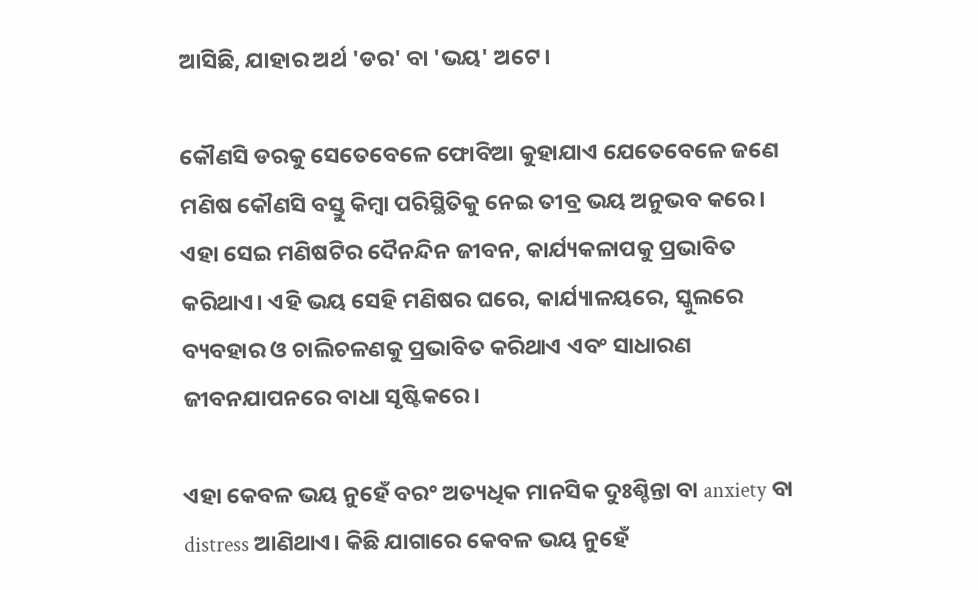ଆସିଛି, ଯାହାର ଅର୍ଥ 'ଡର' ବା 'ଭୟ' ଅଟେ।

କୌଣସି ଡରକୁ ସେତେବେଳେ ଫୋବିଆ କୁହାଯାଏ ଯେତେବେଳେ ଜଣେ ମଣିଷ କୌଣସି ବସ୍ତୁ କିମ୍ବା ପରିସ୍ଥିତିକୁ ନେଇ ତୀବ୍ର ଭୟ ଅନୁଭବ କରେ। ଏହା ସେଇ ମଣିଷଟିର ଦୈନନ୍ଦିନ ଜୀବନ, କାର୍ଯ୍ୟକଳାପକୁ ପ୍ରଭାବିତ କରିଥାଏ। ଏହି ଭୟ ସେହି ମଣିଷର ଘରେ, କାର୍ଯ୍ୟାଳୟରେ, ସ୍କୁଲରେ ବ୍ୟବହାର ଓ ଚାଲିଚଳଣକୁ ପ୍ରଭାବିତ କରିଥାଏ ଏବଂ ସାଧାରଣ ଜୀବନଯାପନରେ ବାଧା ସୃଷ୍ଟିକରେ।

ଏହା କେବଳ ଭୟ ନୁହେଁ ବର° ଅତ୍ୟଧିକ ମାନସିକ ଦୁଃଶ୍ଚିନ୍ତା ବା anxiety ବା distress ଆଣିଥାଏ। କିଛି ଯାଗାରେ କେବଳ ଭୟ ନୁହେଁ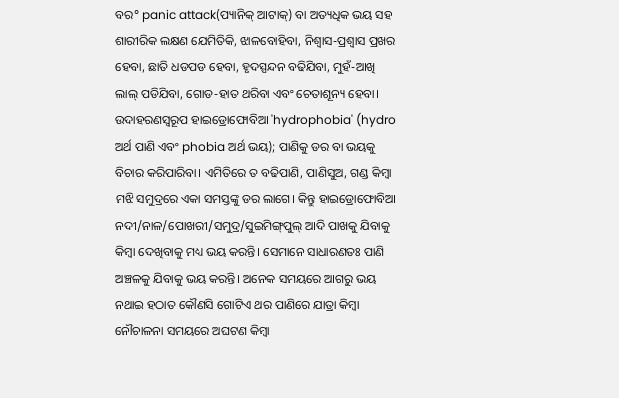ବର° panic attack(ପ୍ୟାନିକ୍ ଆଟାକ୍) ବା ଅତ୍ୟଧିକ ଭୟ ସହ ଶାରୀରିକ ଲକ୍ଷଣ ଯେମିତିକି, ଝାଳବୋହିବା, ନିଶ୍ୱାସ-ପ୍ରଶ୍ୱାସ ପ୍ରଖର ହେବା, ଛାତି ଧଡପଡ ହେବା, ହୃଦସ୍ପନ୍ଦନ ବଢିଯିବା, ମୁହଁ-ଆଖି ଲାଲ୍ ପଡିଯିବା, ଗୋଡ-ହାତ ଥରିବା ଏବଂ ଚେତାଶୂନ୍ୟ ହେବା। ଉଦାହରଣସ୍ୱରୂପ ହାଇଡ୍ରୋଫୋବିଆ 'hydrophobia' (hydro ଅର୍ଥ ପାଣି ଏବଂ phobia ଅର୍ଥ ଭୟ); ପାଣିକୁ ଡର ବା ଭୟକୁ ବିଚାର କରିପାରିବା। ଏମିତିରେ ତ ବଢିପାଣି, ପାଣିସୁଅ, ଗଣ୍ଡ କିମ୍ବା ମଝି ସମୁଦ୍ରରେ ଏକା ସମସ୍ତଙ୍କୁ ଡର ଲାଗେ। କିନ୍ତୁ ହାଇଡ୍ରୋଫୋବିଆ ନଦୀ/ନାଳ/ପୋଖରୀ/ସମୁଦ୍ର/ସୁଇମିଙ୍ଗ୍‌ପୁଲ୍ ଆଦି ପାଖକୁ ଯିବାକୁ କିମ୍ବା ଦେଖିବାକୁ ମଧ୍ୟ ଭୟ କରନ୍ତି। ସେମାନେ ସାଧାରଣତଃ ପାଣି ଅଞ୍ଚଳକୁ ଯିବାକୁ ଭୟ କରନ୍ତି। ଅନେକ ସମୟରେ ଆଗରୁ ଭୟ ନଥାଇ ହଠାତ କୌଣସି ଗୋଟିଏ ଥର ପାଣିରେ ଯାତ୍ରା କିମ୍ବା ନୌଚାଳନା ସମୟରେ ଅଘଟଣ କିମ୍ବା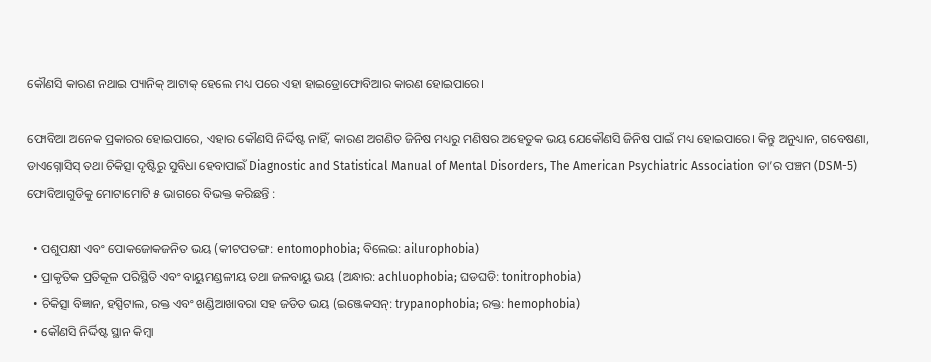କୌଣସି କାରଣ ନଥାଇ ପ୍ୟାନିକ୍ ଆଟାକ୍ ହେଲେ ମଧ୍ୟ ପରେ ଏହା ହାଇଡ୍ରୋଫୋବିଆର କାରଣ ହୋଇପାରେ।

ଫୋବିଆ ଅନେକ ପ୍ରକାରର ହୋଇପାରେ, ଏହାର କୌଣସି ନିର୍ଦ୍ଦିଷ୍ଟ ନାହିଁ, କାରଣ ଅଗଣିତ ଜିନିଷ ମଧ୍ୟରୁ ମଣିଷର ଅହେତୁକ ଭୟ ଯେକୌଣସି ଜିନିଷ ପାଇଁ ମଧ୍ୟ ହୋଇପାରେ। କିନ୍ତୁ ଅନୁଧ୍ୟାନ, ଗବେଷଣା, ଡାଏଗ୍ନୋସିସ୍ ତଥା ଚିକିତ୍ସା ଦୃଷ୍ଟିରୁ ସୁବିଧା ହେବାପାଇଁ Diagnostic and Statistical Manual of Mental Disorders, The American Psychiatric Association ତା’ର ପଞ୍ଚମ (DSM-5) ଫୋବିଆଗୁଡିକୁ ମୋଟାମୋଟି ୫ ଭାଗରେ ବିଭକ୍ତ କରିଛନ୍ତି :

  • ପଶୁପକ୍ଷୀ ଏବଂ ପୋକଜୋକଜନିତ ଭୟ (କୀଟପତଙ୍ଗ: entomophobia; ବିଲେଇ: ailurophobia)
  • ପ୍ରାକୃତିକ ପ୍ରତିକୂଳ ପରିସ୍ଥିତି ଏବଂ ବାୟୁମଣ୍ଡଳୀୟ ତଥା ଜଳବାୟୁ ଭୟ (ଅନ୍ଧାର: achluophobia; ଘଡଘଡି: tonitrophobia)
  • ଚିକିତ୍ସା ବିଜ୍ଞାନ, ହସ୍ପିଟାଲ, ରକ୍ତ ଏବଂ ଖଣ୍ଡିଆଖାବରା ସହ ଜଡିତ ଭୟ (ଇଞ୍ଜେକସନ୍: trypanophobia; ରକ୍ତ: hemophobia)
  • କୌଣସି ନିର୍ଦ୍ଦିଷ୍ଟ ସ୍ଥାନ କିମ୍ବା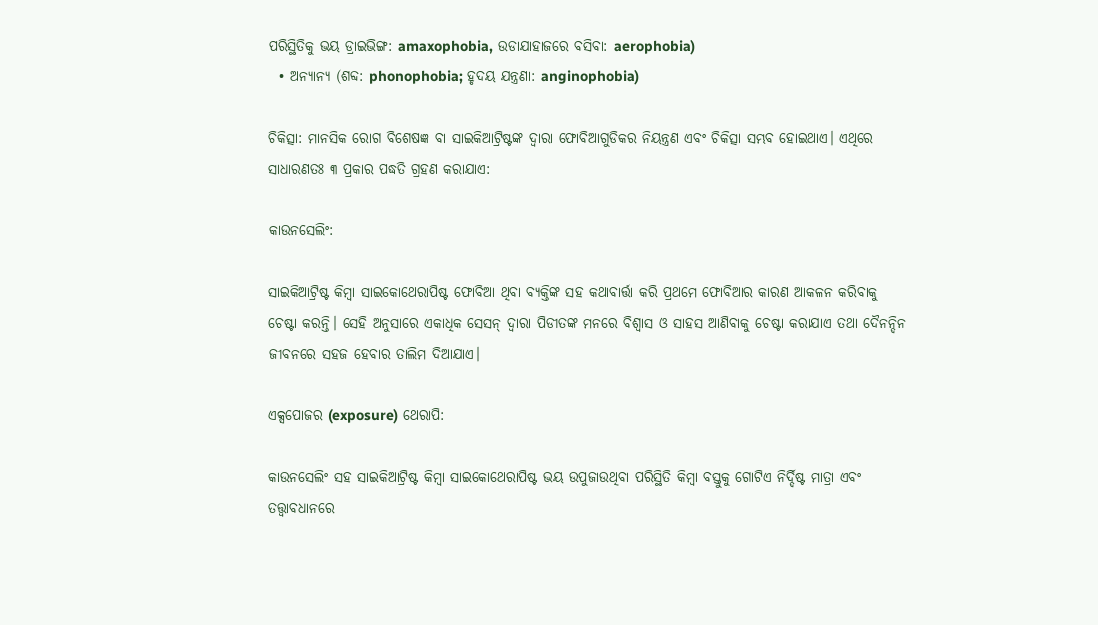ପରିସ୍ଥିତିକୁ ଭୟ ଡ୍ରାଇଭିଙ୍ଗ: amaxophobia, ଉଡାଯାହାଜରେ ବସିବା: aerophobia)
  • ଅନ୍ୟାନ୍ୟ (ଶବ୍ଦ: phonophobia; ହୃଦୟ ଯନ୍ତ୍ରଣା: anginophobia)

ଚିକିତ୍ସା: ମାନସିକ ରୋଗ ବିଶେଷଜ୍ଞ ବା ସାଇକିଆଟ୍ରିଷ୍ଟଙ୍କ ଦ୍ଵାରା ଫୋବିଆଗୁଡିକର ନିୟନ୍ତ୍ରଣ ଏବଂ ଚିକିତ୍ସା ସମ୍ଭବ ହୋଇଥାଏ। ଏଥିରେ ସାଧାରଣତଃ ୩ ପ୍ରକାର ପଦ୍ଧତି ଗ୍ରହଣ କରାଯାଏ:

କାଉନସେଲିଂ:

ସାଇକିଆଟ୍ରିଷ୍ଟ କିମ୍ବା ସାଇକୋଥେରାପିଷ୍ଟ ଫୋବିଆ ଥିବା ବ୍ୟକ୍ତିଙ୍କ ସହ କଥାବାର୍ତ୍ତା କରି ପ୍ରଥମେ ଫୋବିଆର କାରଣ ଆକଳନ କରିବାକୁ ଚେଷ୍ଟା କରନ୍ତି। ସେହି ଅନୁସାରେ ଏକାଧିକ ସେସନ୍ ଦ୍ୱାରା ପିଡୀତଙ୍କ ମନରେ ବିଶ୍ୱାସ ଓ ସାହସ ଆଣିବାକୁ ଚେଷ୍ଟା କରାଯାଏ ତଥା ଦୈନନ୍ଦିନ ଜୀବନରେ ସହଜ ହେବାର ତାଲିମ ଦିଆଯାଏ।

ଏକ୍ସପୋଜର (exposure) ଥେରାପି:

କାଉନସେଲିଂ ସହ ସାଇକିଆଟ୍ରିଷ୍ଟ କିମ୍ବା ସାଇକୋଥେରାପିଷ୍ଟ ଭୟ ଉପୁଜାଉଥିବା ପରିସ୍ଥିତି କିମ୍ବା ବସ୍ତୁକୁ ଗୋଟିଏ ନିର୍ଦ୍ଦିଷ୍ଟ ମାତ୍ରା ଏବଂ ତତ୍ତ୍ୱାବଧାନରେ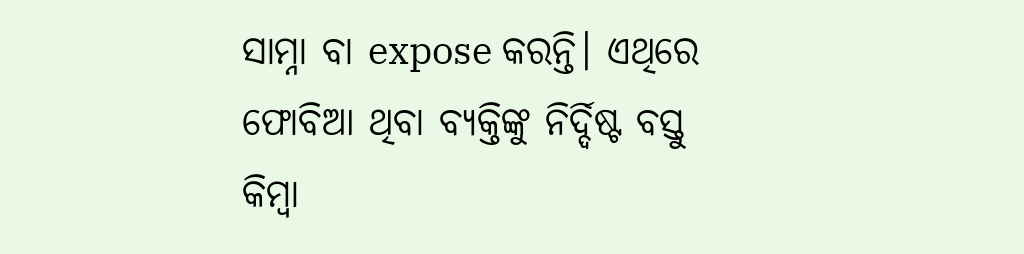ସାମ୍ନା ବା expose କରନ୍ତି। ଏଥିରେ ଫୋବିଆ ଥିବା ବ୍ୟକ୍ତିଙ୍କୁ ନିର୍ଦ୍ଦିଷ୍ଟ ବସ୍ତୁ କିମ୍ବା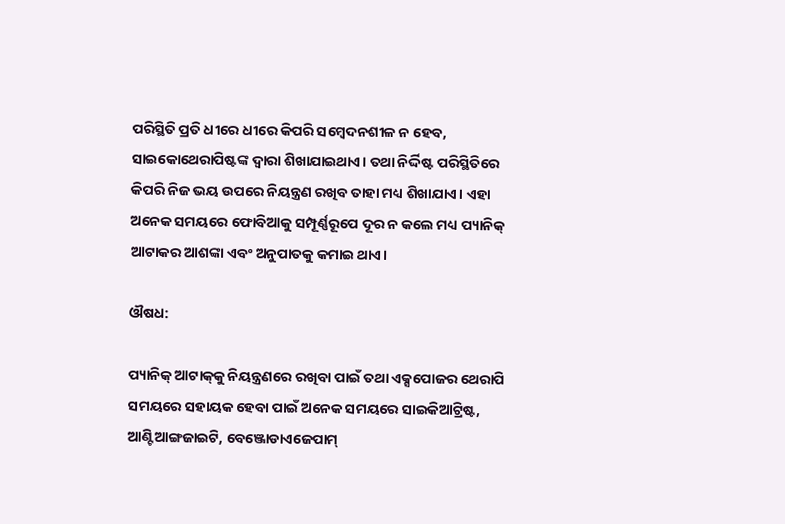ପରିସ୍ଥିତି ପ୍ରତି ଧୀରେ ଧୀରେ କିପରି ସମ୍ବେଦନଶୀଳ ନ ହେବ, ସାଇକୋଥେରାପିଷ୍ଟଙ୍କ ଦ୍ୱାରା ଶିଖାଯାଇଥାଏ। ତଥା ନିର୍ଦ୍ଦିଷ୍ଟ ପରିସ୍ଥିତିରେ କିପରି ନିଜ ଭୟ ଉପରେ ନିୟନ୍ତ୍ରଣ ରଖିବ ତାହା ମଧ୍ୟ ଶିଖାଯାଏ। ଏହା ଅନେକ ସମୟରେ ଫୋବିଆକୁ ସମ୍ପୂର୍ଣ୍ଣରୂପେ ଦୂର ନ କଲେ ମଧ୍ୟ ପ୍ୟାନିକ୍ ଆଟାକର ଆଶଙ୍କା ଏବଂ ଅନୁପାତକୁ କମାଇ ଥାଏ।

ଔଷଧ:

ପ୍ୟାନିକ୍ ଆଟାକ୍‌କୁ ନିୟନ୍ତ୍ରଣରେ ରଖିବା ପାଇଁ ତଥା ଏକ୍ସପୋଜର ଥେରାପି ସମୟରେ ସହାୟକ ହେବା ପାଇଁ ଅନେକ ସମୟରେ ସାଇକିଆଟ୍ରିଷ୍ଟ, ଆଣ୍ଟିଆଙ୍ଗଜାଇଟି, ବେଞ୍ଜୋଡାଏଜେପାମ୍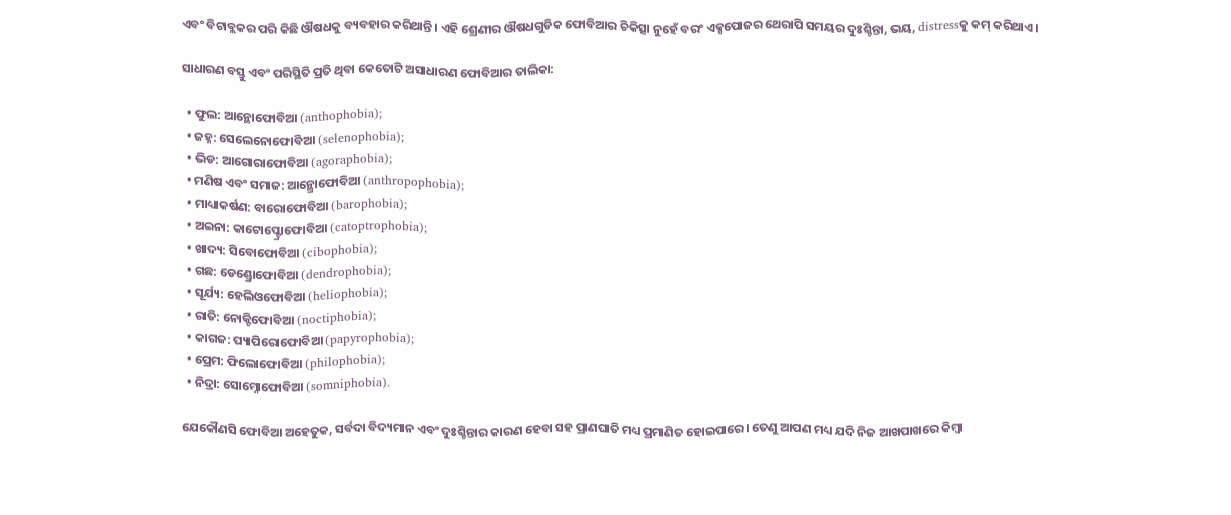ଏବଂ ବିଟାବ୍ଲକର ପରି କିଛି ଔଷଧକୁ ବ୍ୟବହାର କରିଥାନ୍ତି। ଏହି ଶ୍ରେଣୀର ଔଷଧଗୁଡିକ ଫୋବିଆର ଚିକିତ୍ସା ନୁହେଁ ବରଂ ଏକ୍ସପୋଜର ଥେରାପି ସମୟର ଦୁଃଶ୍ଚିନ୍ତା, ଭୟ, distressକୁ କମ୍ କରିଥାଏ।

ସାଧାରଣ ବସ୍ତୁ ଏବଂ ପରିସ୍ଥିତି ପ୍ରତି ଥିବା କେତୋଟି ଅସାଧାରଣ ଫୋବିଆର ତାଲିକା:

  • ଫୁଲ: ଆନ୍ଥୋଫୋବିଆ (anthophobia);
  • ଜହ୍ନ: ସେଲେନୋଫୋବିଆ (selenophobia);
  • ଭିଡ: ଆଗୋରାଫୋବିଆ (agoraphobia);
  • ମଣିଷ ଏବଂ ସମାଜ: ଆନ୍ଥ୍ରୋଫୋବିଆ (anthropophobia);
  • ମାଧ୍ୟାକର୍ଷଣ: ବାରୋଫୋବିଆ (barophobia);
  • ଅଇନା: କାଟୋପ୍ଟ୍ରୋଫୋବିଆ (catoptrophobia);
  • ଖାଦ୍ୟ: ସିବୋଫୋବିଆ (cibophobia);
  • ଗଛ: ଡେଣ୍ଡ୍ରୋଫୋବିଆ (dendrophobia);
  • ସୂର୍ଯ୍ୟ: ହେଲିଓଫୋବିଆ (heliophobia);
  • ରାତି: ନୋକ୍ଟିଫୋବିଆ (noctiphobia);
  • କାଗଜ: ପ୍ୟାପିରୋଫୋବିଆ (papyrophobia);
  • ପ୍ରେମ: ଫିଲୋଫୋବିଆ (philophobia);
  • ନିଦ୍ରା: ସୋମ୍ନୋଫୋବିଆ (somniphobia).

ଯେକୌଣସି ଫୋବିଆ ଅହେତୁକ, ସର୍ବଦା ବିଦ୍ୟମାନ ଏବଂ ଦୁଃଶ୍ଚିନ୍ତାର କାରଣ ହେବା ସହ ପ୍ରାଣଘାତି ମଧ୍ୟ ପ୍ରମାଣିତ ହୋଇପାରେ। ତେଣୁ ଆପଣ ମଧ୍ୟ ଯଦି ନିଜ ଆଖପାଖରେ କିମ୍ବା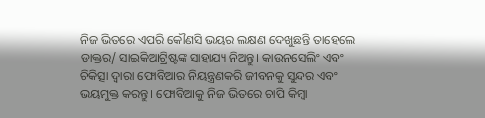ନିଜ ଭିତରେ ଏପରି କୌଣସି ଭୟର ଲକ୍ଷଣ ଦେଖୁଛନ୍ତି ତାହେଲେ ଡାକ୍ତର/ ସାଇକିଆଟ୍ରିଷ୍ଟଙ୍କ ସାହାଯ୍ୟ ନିଅନ୍ତୁ। କାଉନସେଲିଂ ଏବଂ ଚିକିତ୍ସା ଦ୍ଵାରା ଫୋବିଆର ନିୟନ୍ତ୍ରଣକରି ଜୀବନକୁ ସୁନ୍ଦର ଏବଂ ଭୟମୁକ୍ତ କରନ୍ତୁ। ଫୋବିଆକୁ ନିଜ ଭିତରେ ଚାପି କିମ୍ବା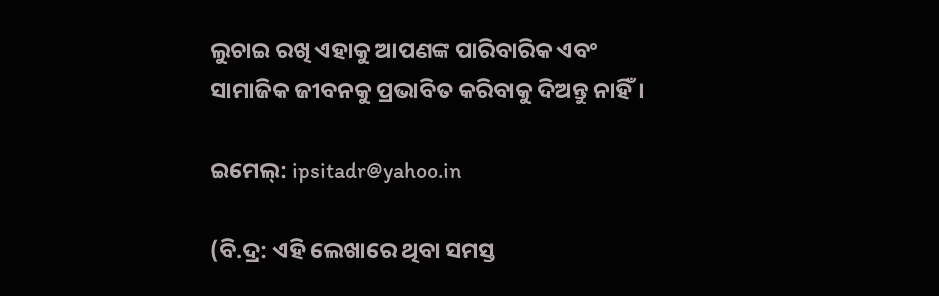ଲୁଚାଇ ରଖି ଏହାକୁ ଆପଣଙ୍କ ପାରିବାରିକ ଏବଂ ସାମାଜିକ ଜୀବନକୁ ପ୍ରଭାବିତ କରିବାକୁ ଦିଅନ୍ତୁ ନାହିଁ।

ଇମେଲ୍: ipsitadr@yahoo.in

(ବି.ଦ୍ର: ଏହି ଲେଖାରେ ଥିବା ସମସ୍ତ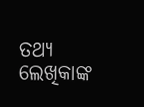ତଥ୍ୟ ଲେଖିକାଙ୍କ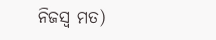ନିଜସ୍ୱ ମତ)